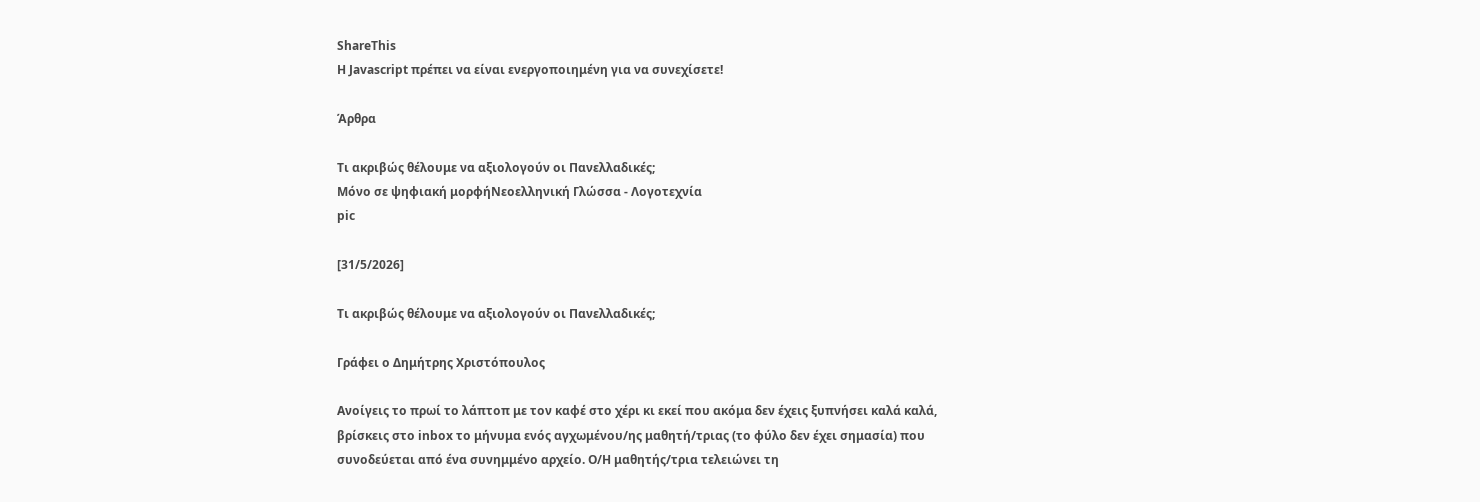ShareThis
Η Javascript πρέπει να είναι ενεργοποιημένη για να συνεχίσετε!

Άρθρα

Τι ακριβώς θέλουμε να αξιολογούν οι Πανελλαδικές;
Μόνο σε ψηφιακή μορφήΝεοελληνική Γλώσσα - Λογοτεχνία
pic

[31/5/2026]

Τι ακριβώς θέλουμε να αξιολογούν οι Πανελλαδικές;

Γράφει ο Δημήτρης Χριστόπουλος

Ανοίγεις το πρωί το λάπτοπ με τον καφέ στο χέρι κι εκεί που ακόμα δεν έχεις ξυπνήσει καλά καλά, βρίσκεις στο inbox το μήνυμα ενός αγχωμένου/ης μαθητή/τριας (το φύλο δεν έχει σημασία) που συνοδεύεται από ένα συνημμένο αρχείο. Ο/Η μαθητής/τρια τελειώνει τη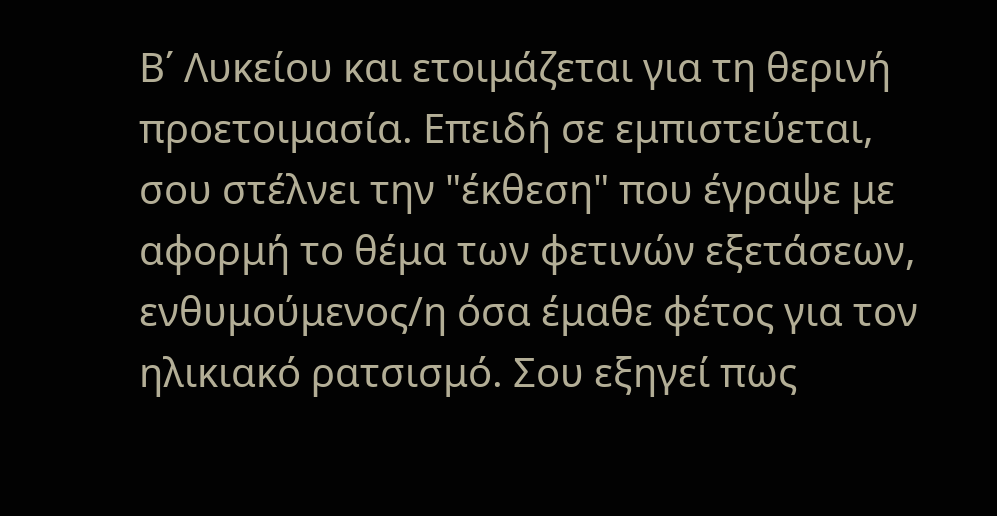Β΄ Λυκείου και ετοιμάζεται για τη θερινή προετοιμασία. Επειδή σε εμπιστεύεται, σου στέλνει την "έκθεση" που έγραψε με αφορμή το θέμα των φετινών εξετάσεων, ενθυμούμενος/η όσα έμαθε φέτος για τον ηλικιακό ρατσισμό. Σου εξηγεί πως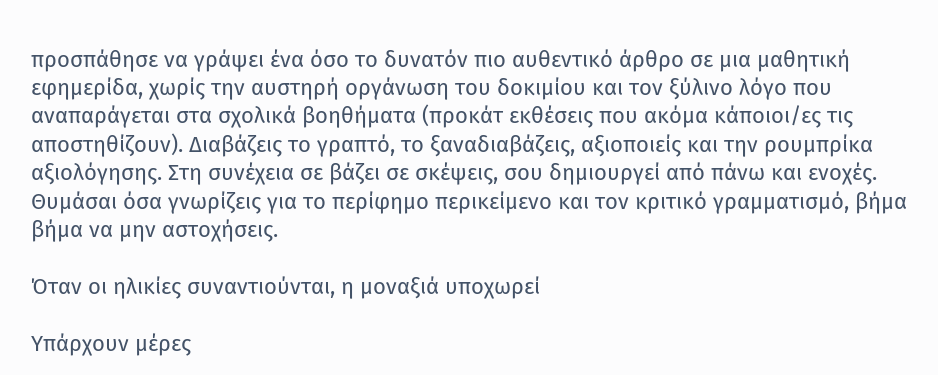προσπάθησε να γράψει ένα όσο το δυνατόν πιο αυθεντικό άρθρο σε μια μαθητική εφημερίδα, χωρίς την αυστηρή οργάνωση του δοκιμίου και τον ξύλινο λόγο που αναπαράγεται στα σχολικά βοηθήματα (προκάτ εκθέσεις που ακόμα κάποιοι/ες τις αποστηθίζουν). Διαβάζεις το γραπτό, το ξαναδιαβάζεις, αξιοποιείς και την ρουμπρίκα αξιολόγησης. Στη συνέχεια σε βάζει σε σκέψεις, σου δημιουργεί από πάνω και ενοχές. Θυμάσαι όσα γνωρίζεις για το περίφημο περικείμενο και τον κριτικό γραμματισμό, βήμα βήμα να μην αστοχήσεις.

Όταν οι ηλικίες συναντιούνται, η μοναξιά υποχωρεί

Υπάρχουν μέρες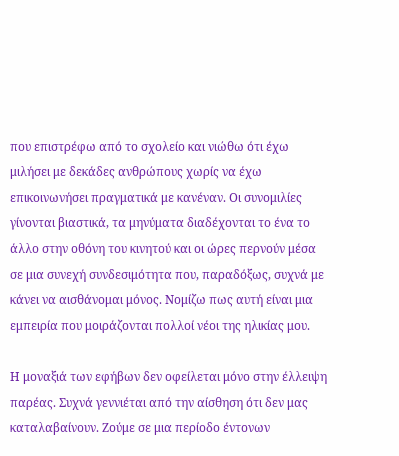που επιστρέφω από το σχολείο και νιώθω ότι έχω μιλήσει με δεκάδες ανθρώπους χωρίς να έχω επικοινωνήσει πραγματικά με κανέναν. Οι συνομιλίες γίνονται βιαστικά, τα μηνύματα διαδέχονται το ένα το άλλο στην οθόνη του κινητού και οι ώρες περνούν μέσα σε μια συνεχή συνδεσιμότητα που, παραδόξως, συχνά με κάνει να αισθάνομαι μόνος. Νομίζω πως αυτή είναι μια εμπειρία που μοιράζονται πολλοί νέοι της ηλικίας μου.

Η μοναξιά των εφήβων δεν οφείλεται μόνο στην έλλειψη παρέας. Συχνά γεννιέται από την αίσθηση ότι δεν μας καταλαβαίνουν. Ζούμε σε μια περίοδο έντονων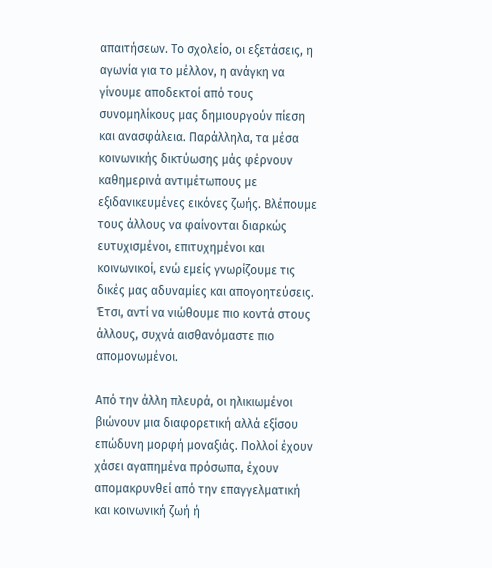απαιτήσεων. Το σχολείο, οι εξετάσεις, η αγωνία για το μέλλον, η ανάγκη να γίνουμε αποδεκτοί από τους συνομηλίκους μας δημιουργούν πίεση και ανασφάλεια. Παράλληλα, τα μέσα κοινωνικής δικτύωσης μάς φέρνουν καθημερινά αντιμέτωπους με εξιδανικευμένες εικόνες ζωής. Βλέπουμε τους άλλους να φαίνονται διαρκώς ευτυχισμένοι, επιτυχημένοι και κοινωνικοί, ενώ εμείς γνωρίζουμε τις δικές μας αδυναμίες και απογοητεύσεις. Έτσι, αντί να νιώθουμε πιο κοντά στους άλλους, συχνά αισθανόμαστε πιο απομονωμένοι.

Από την άλλη πλευρά, οι ηλικιωμένοι βιώνουν μια διαφορετική αλλά εξίσου επώδυνη μορφή μοναξιάς. Πολλοί έχουν χάσει αγαπημένα πρόσωπα, έχουν απομακρυνθεί από την επαγγελματική και κοινωνική ζωή ή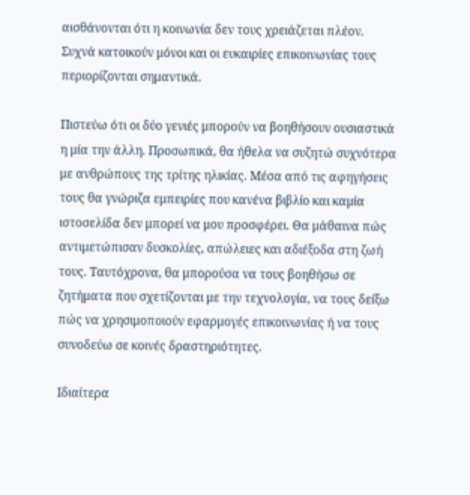αισθάνονται ότι η κοινωνία δεν τους χρειάζεται πλέον. Συχνά κατοικούν μόνοι και οι ευκαιρίες επικοινωνίας τους περιορίζονται σημαντικά.

Πιστεύω ότι οι δύο γενιές μπορούν να βοηθήσουν ουσιαστικά η μία την άλλη. Προσωπικά, θα ήθελα να συζητώ συχνότερα με ανθρώπους της τρίτης ηλικίας. Μέσα από τις αφηγήσεις τους θα γνώριζα εμπειρίες που κανένα βιβλίο και καμία ιστοσελίδα δεν μπορεί να μου προσφέρει. Θα μάθαινα πώς αντιμετώπισαν δυσκολίες, απώλειες και αδιέξοδα στη ζωή τους. Ταυτόχρονα, θα μπορούσα να τους βοηθήσω σε ζητήματα που σχετίζονται με την τεχνολογία, να τους δείξω πώς να χρησιμοποιούν εφαρμογές επικοινωνίας ή να τους συνοδεύω σε κοινές δραστηριότητες.

Ιδιαίτερα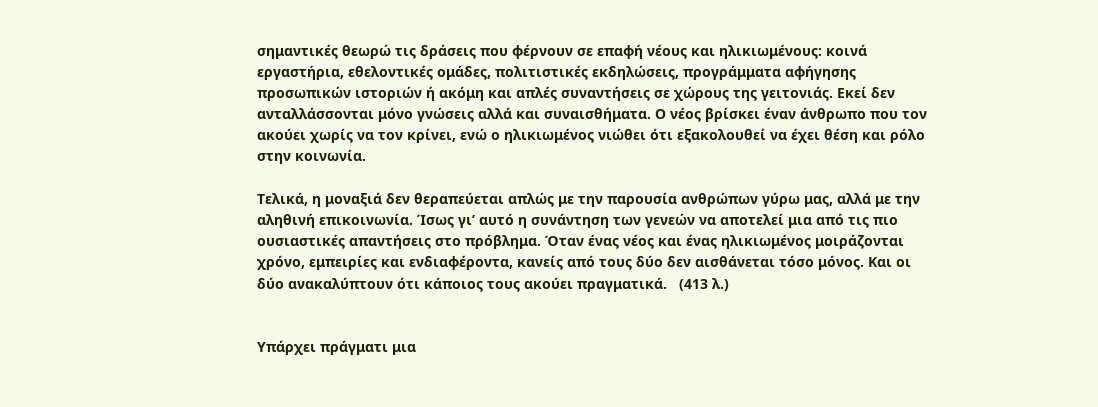σημαντικές θεωρώ τις δράσεις που φέρνουν σε επαφή νέους και ηλικιωμένους: κοινά εργαστήρια, εθελοντικές ομάδες, πολιτιστικές εκδηλώσεις, προγράμματα αφήγησης προσωπικών ιστοριών ή ακόμη και απλές συναντήσεις σε χώρους της γειτονιάς. Εκεί δεν ανταλλάσσονται μόνο γνώσεις αλλά και συναισθήματα. Ο νέος βρίσκει έναν άνθρωπο που τον ακούει χωρίς να τον κρίνει, ενώ ο ηλικιωμένος νιώθει ότι εξακολουθεί να έχει θέση και ρόλο στην κοινωνία.

Τελικά, η μοναξιά δεν θεραπεύεται απλώς με την παρουσία ανθρώπων γύρω μας, αλλά με την αληθινή επικοινωνία. Ίσως γι’ αυτό η συνάντηση των γενεών να αποτελεί μια από τις πιο ουσιαστικές απαντήσεις στο πρόβλημα. Όταν ένας νέος και ένας ηλικιωμένος μοιράζονται χρόνο, εμπειρίες και ενδιαφέροντα, κανείς από τους δύο δεν αισθάνεται τόσο μόνος. Και οι δύο ανακαλύπτουν ότι κάποιος τους ακούει πραγματικά.   (413 λ.)


Υπάρχει πράγματι μια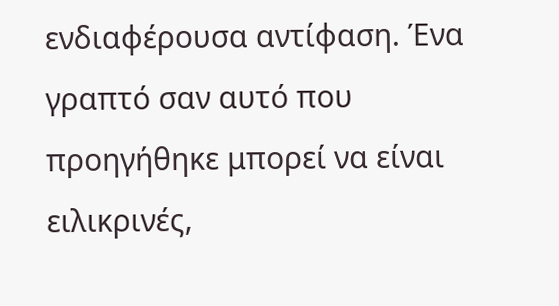ενδιαφέρουσα αντίφαση. Ένα γραπτό σαν αυτό που προηγήθηκε μπορεί να είναι ειλικρινές,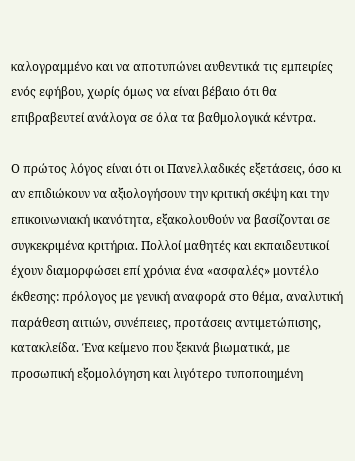καλογραμμένο και να αποτυπώνει αυθεντικά τις εμπειρίες ενός εφήβου, χωρίς όμως να είναι βέβαιο ότι θα επιβραβευτεί ανάλογα σε όλα τα βαθμολογικά κέντρα.

Ο πρώτος λόγος είναι ότι οι Πανελλαδικές εξετάσεις, όσο κι αν επιδιώκουν να αξιολογήσουν την κριτική σκέψη και την επικοινωνιακή ικανότητα, εξακολουθούν να βασίζονται σε συγκεκριμένα κριτήρια. Πολλοί μαθητές και εκπαιδευτικοί έχουν διαμορφώσει επί χρόνια ένα «ασφαλές» μοντέλο έκθεσης: πρόλογος με γενική αναφορά στο θέμα, αναλυτική παράθεση αιτιών, συνέπειες, προτάσεις αντιμετώπισης, κατακλείδα. Ένα κείμενο που ξεκινά βιωματικά, με προσωπική εξομολόγηση και λιγότερο τυποποιημένη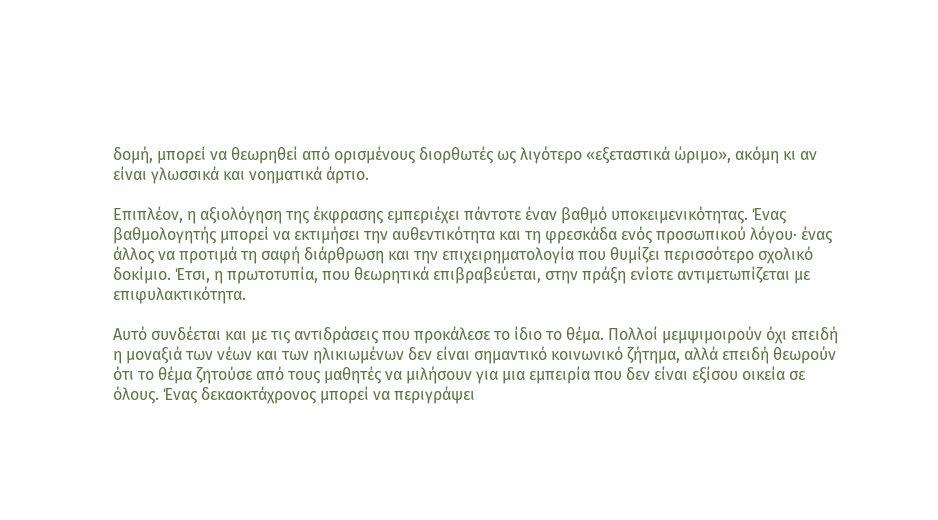δομή, μπορεί να θεωρηθεί από ορισμένους διορθωτές ως λιγότερο «εξεταστικά ώριμο», ακόμη κι αν είναι γλωσσικά και νοηματικά άρτιο.

Επιπλέον, η αξιολόγηση της έκφρασης εμπεριέχει πάντοτε έναν βαθμό υποκειμενικότητας. Ένας βαθμολογητής μπορεί να εκτιμήσει την αυθεντικότητα και τη φρεσκάδα ενός προσωπικού λόγου· ένας άλλος να προτιμά τη σαφή διάρθρωση και την επιχειρηματολογία που θυμίζει περισσότερο σχολικό δοκίμιο. Έτσι, η πρωτοτυπία, που θεωρητικά επιβραβεύεται, στην πράξη ενίοτε αντιμετωπίζεται με επιφυλακτικότητα.

Αυτό συνδέεται και με τις αντιδράσεις που προκάλεσε το ίδιο το θέμα. Πολλοί μεμψιμοιρούν όχι επειδή η μοναξιά των νέων και των ηλικιωμένων δεν είναι σημαντικό κοινωνικό ζήτημα, αλλά επειδή θεωρούν ότι το θέμα ζητούσε από τους μαθητές να μιλήσουν για μια εμπειρία που δεν είναι εξίσου οικεία σε όλους. Ένας δεκαοκτάχρονος μπορεί να περιγράψει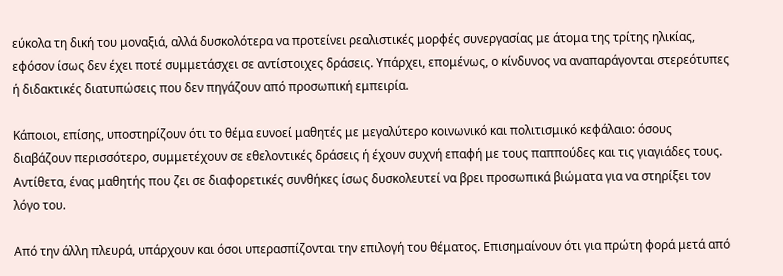εύκολα τη δική του μοναξιά, αλλά δυσκολότερα να προτείνει ρεαλιστικές μορφές συνεργασίας με άτομα της τρίτης ηλικίας, εφόσον ίσως δεν έχει ποτέ συμμετάσχει σε αντίστοιχες δράσεις. Υπάρχει, επομένως, ο κίνδυνος να αναπαράγονται στερεότυπες ή διδακτικές διατυπώσεις που δεν πηγάζουν από προσωπική εμπειρία.

Κάποιοι, επίσης, υποστηρίζουν ότι το θέμα ευνοεί μαθητές με μεγαλύτερο κοινωνικό και πολιτισμικό κεφάλαιο: όσους διαβάζουν περισσότερο, συμμετέχουν σε εθελοντικές δράσεις ή έχουν συχνή επαφή με τους παππούδες και τις γιαγιάδες τους. Αντίθετα, ένας μαθητής που ζει σε διαφορετικές συνθήκες ίσως δυσκολευτεί να βρει προσωπικά βιώματα για να στηρίξει τον λόγο του.

Από την άλλη πλευρά, υπάρχουν και όσοι υπερασπίζονται την επιλογή του θέματος. Επισημαίνουν ότι για πρώτη φορά μετά από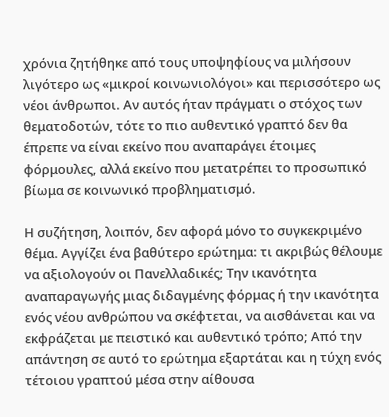χρόνια ζητήθηκε από τους υποψηφίους να μιλήσουν λιγότερο ως «μικροί κοινωνιολόγοι» και περισσότερο ως νέοι άνθρωποι. Αν αυτός ήταν πράγματι ο στόχος των θεματοδοτών, τότε το πιο αυθεντικό γραπτό δεν θα έπρεπε να είναι εκείνο που αναπαράγει έτοιμες φόρμουλες, αλλά εκείνο που μετατρέπει το προσωπικό βίωμα σε κοινωνικό προβληματισμό.

Η συζήτηση, λοιπόν, δεν αφορά μόνο το συγκεκριμένο θέμα. Αγγίζει ένα βαθύτερο ερώτημα: τι ακριβώς θέλουμε να αξιολογούν οι Πανελλαδικές; Την ικανότητα αναπαραγωγής μιας διδαγμένης φόρμας ή την ικανότητα ενός νέου ανθρώπου να σκέφτεται, να αισθάνεται και να εκφράζεται με πειστικό και αυθεντικό τρόπο; Από την απάντηση σε αυτό το ερώτημα εξαρτάται και η τύχη ενός τέτοιου γραπτού μέσα στην αίθουσα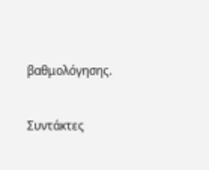βαθμολόγησης.


Συντάκτες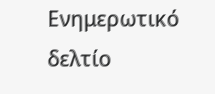Ενημερωτικό δελτίο